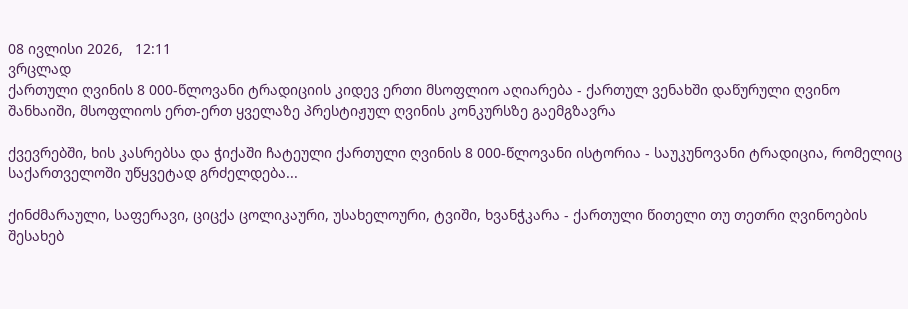08 ივლისი 2026,   12:11
ვრცლად
ქართული ღვინის 8 000-წლოვანი ტრადიციის კიდევ ერთი მსოფლიო აღიარება - ქართულ ვენახში დაწურული ღვინო შანხაიში, მსოფლიოს ერთ-ერთ ყველაზე პრესტიჟულ ღვინის კონკურსზე გაემგზავრა

ქვევრებში, ხის კასრებსა და ჭიქაში ჩატეული ქართული ღვინის 8 000-წლოვანი ისტორია - საუკუნოვანი ტრადიცია, რომელიც საქართველოში უწყვეტად გრძელდება...

ქინძმარაული, საფერავი, ციცქა ცოლიკაური, უსახელოური, ტვიში, ხვანჭკარა - ქართული წითელი თუ თეთრი ღვინოების შესახებ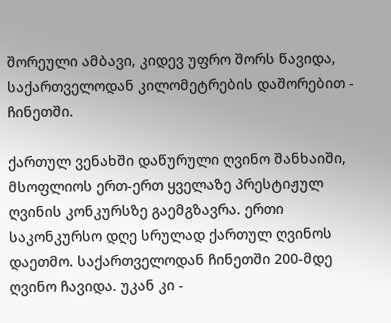შორეული ამბავი, კიდევ უფრო შორს წავიდა, საქართველოდან კილომეტრების დაშორებით - ჩინეთში.

ქართულ ვენახში დაწურული ღვინო შანხაიში, მსოფლიოს ერთ-ერთ ყველაზე პრესტიჟულ ღვინის კონკურსზე გაემგზავრა. ერთი საკონკურსო დღე სრულად ქართულ ღვინოს დაეთმო. საქართველოდან ჩინეთში 200-მდე ღვინო ჩავიდა. უკან კი -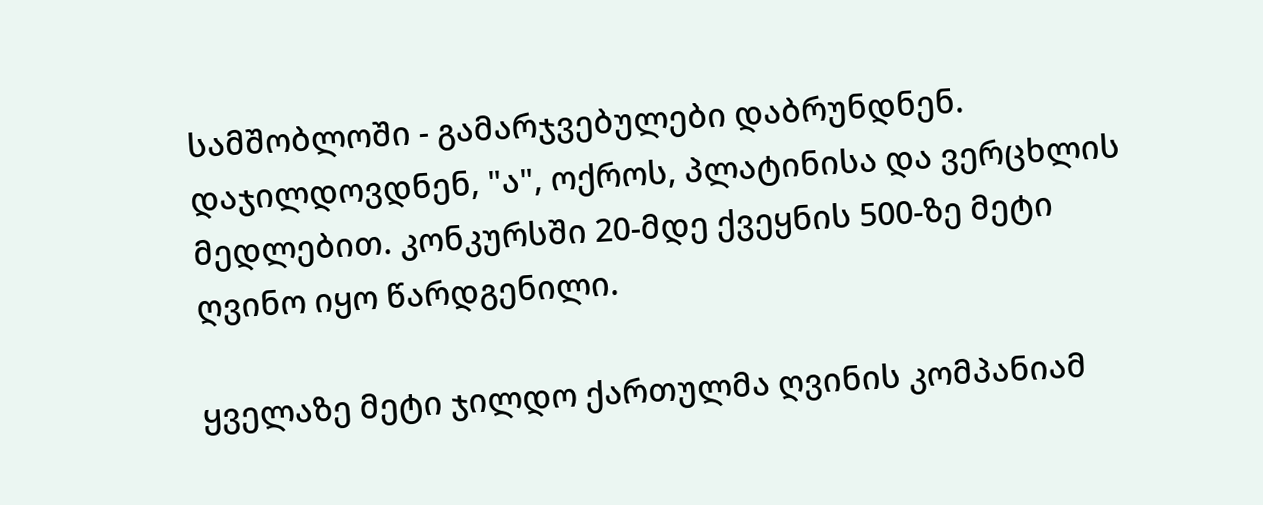სამშობლოში - გამარჯვებულები დაბრუნდნენ. დაჯილდოვდნენ, "ა", ოქროს, პლატინისა და ვერცხლის მედლებით. კონკურსში 20-მდე ქვეყნის 500-ზე მეტი ღვინო იყო წარდგენილი.

ყველაზე მეტი ჯილდო ქართულმა ღვინის კომპანიამ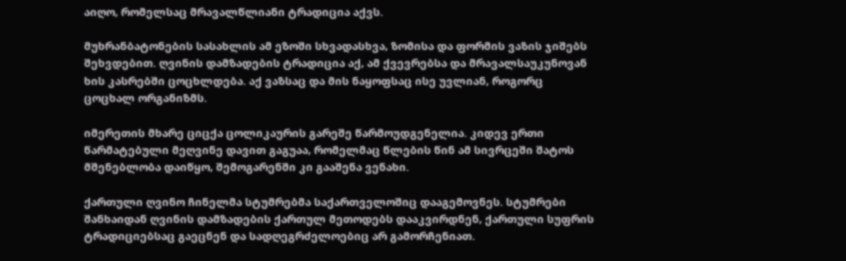აიღო, რომელსაც მრავალწლიანი ტრადიცია აქვს.

მუხრანბატონების სასახლის ამ ეზოში სხვადასხვა, ზომისა და ფორმის ვაზის ჯიშებს შეხვდებით. ღვინის დამზადების ტრადიცია აქ, ამ ქვევრებსა და მრავალსაუკუნოვან ხის კასრებში ცოცხლდება. აქ ვაზსაც და მის ნაყოფსაც ისე უვლიან, როგორც ცოცხალ ორგანიზმს.

იმერეთის მხარე ციცქა ცოლიკაურის გარეშე წარმოუდგენელია. კიდევ ერთი წარმატებული მეღვინე დავით გაგუაა, რომელმაც წლების წინ ამ სივრცეში შატოს მშენებლობა დაიწყო, შემოგარენში კი გააშენა ვენახი.

ქართული ღვინო ჩინელმა სტუმრებმა საქართველოშიც დააგემოვნეს. სტუმრები შანხაიდან ღვინის დამზადების ქართულ მეთოდებს დააკვირდნენ, ქართული სუფრის ტრადიციებსაც გაეცნენ და სადღეგრძელოებიც არ გამორჩენიათ.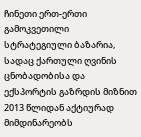ჩინეთი ერთ-ერთი გამოკვეთილი სტრატეგიული ბაზარია, სადაც ქართული ღვინის ცნობადობისა და ექსპორტის გაზრდის მიზნით 2013 წლიდან აქტიურად მიმდინარეობს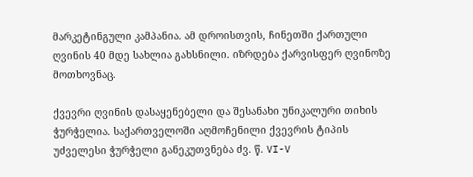მარკეტინგული კამპანია. ამ დროისთვის, ჩინეთში ქართული ღვინის 40 მდე სახლია გახსნილი. იზრდება ქარვისფერ ღვინოზე მოთხოვნაც.

ქვევრი ღვინის დასაყენებელი და შესანახი უნიკალური თიხის ჭურჭელია. საქართველოში აღმოჩენილი ქვევრის ტიპის უძველესი ჭურჭელი განეკუთვნება ძვ. წ. VI-V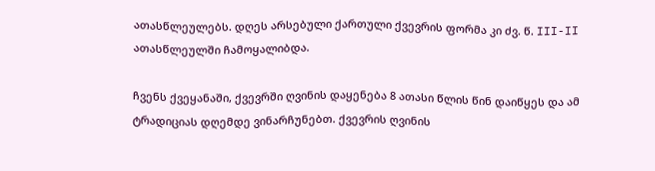ათასწლეულებს. დღეს არსებული ქართული ქვევრის ფორმა კი ძვ. წ. III-II ათასწლეულში ჩამოყალიბდა.

ჩვენს ქვეყანაში, ქვევრში ღვინის დაყენება 8 ათასი წლის წინ დაიწყეს და ამ ტრადიციას დღემდე ვინარჩუნებთ. ქვევრის ღვინის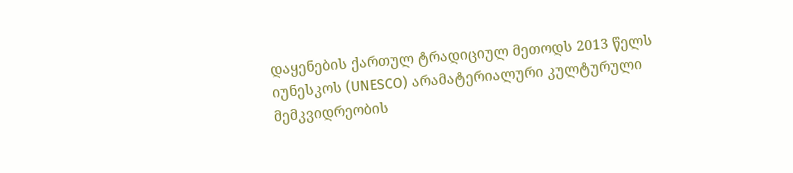დაყენების ქართულ ტრადიციულ მეთოდს 2013 წელს იუნესკოს (UNESCO) არამატერიალური კულტურული მემკვიდრეობის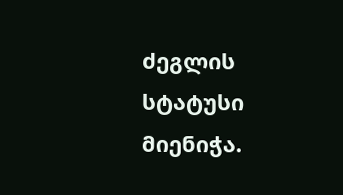ძეგლის სტატუსი მიენიჭა.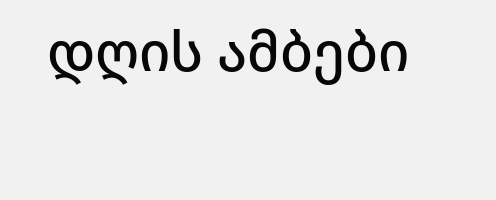დღის ამბები